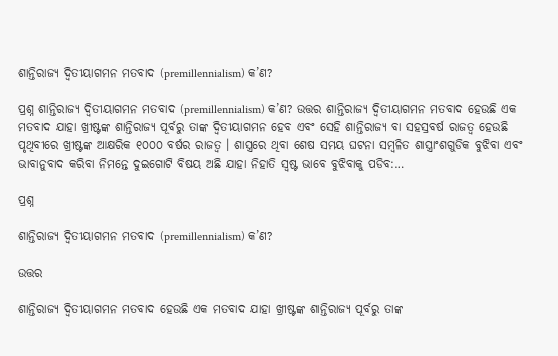ଶାନ୍ତିରାଜ୍ୟ ଦ୍ବିତୀୟାଗମନ ମତବାଦ (premillennialism) କ’ଣ?

ପ୍ରଶ୍ନ ଶାନ୍ତିରାଜ୍ୟ ଦ୍ବିତୀୟାଗମନ ମତବାଦ (premillennialism) କ’ଣ? ଉତ୍ତର ଶାନ୍ତିରାଜ୍ୟ ଦ୍ବିତୀୟାଗମନ ମତବାଦ ହେଉଛି ଏକ ମତବାଦ ଯାହା ଖ୍ରୀଷ୍ଟଙ୍କ ଶାନ୍ତିରାଜ୍ୟ ପୂର୍ବରୁ ତାଙ୍କ ଦ୍ବିତୀୟାଗମନ ହେବ ଏବଂ ସେହି ଶାନ୍ତିରାଜ୍ୟ ବା ସହସ୍ରବର୍ଷ ରାଜତ୍ବ ହେଉଛି ପୃଥିବୀରେ ଖ୍ରୀଷ୍ଟଙ୍କ ଆକ୍ଷରିକ ୧୦୦୦ ବର୍ଷର ରାଜତ୍ବ । ଶାସ୍ତ୍ରରେ ଥିବା ଶେଷ ସମୟ ଘଟନା ସମ୍ବଳିତ ଶାସ୍ତ୍ରାଂଶଗୁଡିକ ବୁଝିବା ଏବଂ ଭାବାନୁବାଦ କରିବା ନିମନ୍ତେ ଦୁଇଗୋଟି ବିଷୟ ଅଛି ଯାହା ନିହାତି ସ୍ବଷ୍ଟ ଭାବେ ବୁଝିବାକୁ ପଡିବ:…

ପ୍ରଶ୍ନ

ଶାନ୍ତିରାଜ୍ୟ ଦ୍ବିତୀୟାଗମନ ମତବାଦ (premillennialism) କ’ଣ?

ଉତ୍ତର

ଶାନ୍ତିରାଜ୍ୟ ଦ୍ବିତୀୟାଗମନ ମତବାଦ ହେଉଛି ଏକ ମତବାଦ ଯାହା ଖ୍ରୀଷ୍ଟଙ୍କ ଶାନ୍ତିରାଜ୍ୟ ପୂର୍ବରୁ ତାଙ୍କ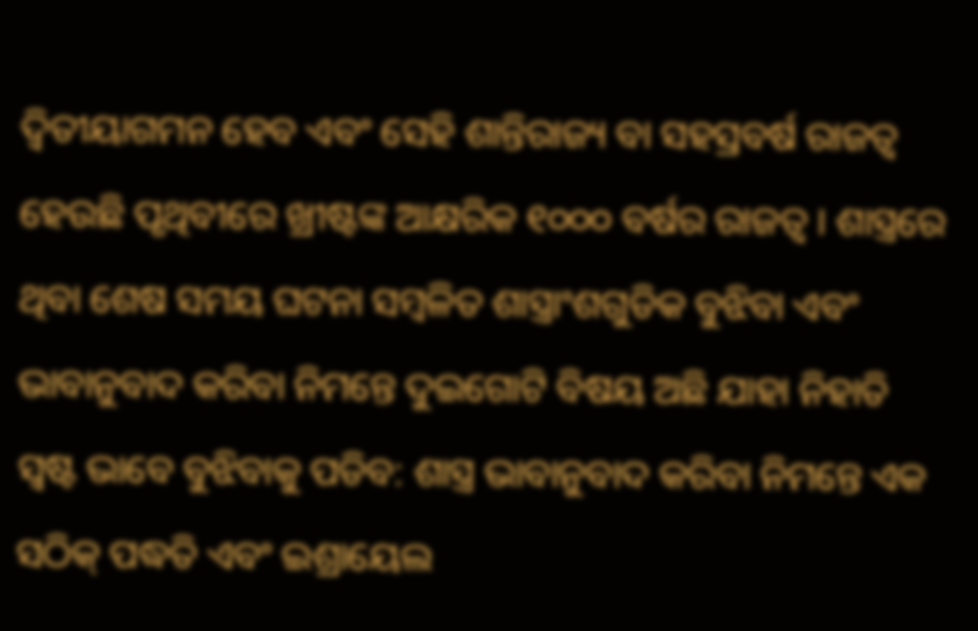ଦ୍ବିତୀୟାଗମନ ହେବ ଏବଂ ସେହି ଶାନ୍ତିରାଜ୍ୟ ବା ସହସ୍ରବର୍ଷ ରାଜତ୍ବ ହେଉଛି ପୃଥିବୀରେ ଖ୍ରୀଷ୍ଟଙ୍କ ଆକ୍ଷରିକ ୧୦୦୦ ବର୍ଷର ରାଜତ୍ବ । ଶାସ୍ତ୍ରରେ ଥିବା ଶେଷ ସମୟ ଘଟନା ସମ୍ବଳିତ ଶାସ୍ତ୍ରାଂଶଗୁଡିକ ବୁଝିବା ଏବଂ ଭାବାନୁବାଦ କରିବା ନିମନ୍ତେ ଦୁଇଗୋଟି ବିଷୟ ଅଛି ଯାହା ନିହାତି ସ୍ବଷ୍ଟ ଭାବେ ବୁଝିବାକୁ ପଡିବ: ଶାସ୍ତ୍ର ଭାବାନୁବାଦ କରିବା ନିମନ୍ତେ ଏକ ସଠିକ୍ ପଦ୍ଧତି ଏବଂ ଇଶ୍ରାୟେଲ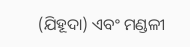(ଯିହୂଦା) ଏବଂ ମଣ୍ଡଳୀ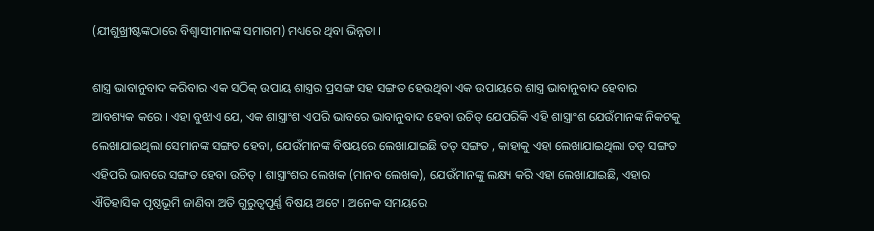(ଯୀଶୁଖ୍ରୀଷ୍ଟଙ୍କଠାରେ ବିଶ୍ବାସୀମାନଙ୍କ ସମାଗମ) ମଧ୍ୟରେ ଥିବା ଭିନ୍ନତା ।

ଶାସ୍ତ୍ର ଭାବାନୁବାଦ କରିବାର ଏକ ସଠିକ୍ ଉପାୟ ଶାସ୍ତ୍ରର ପ୍ରସଙ୍ଗ ସହ ସଙ୍ଗତ ହେଉଥିବା ଏକ ଉପାୟରେ ଶାସ୍ତ୍ର ଭାବାନୁବାଦ ହେବାର ଆବଶ୍ୟକ କରେ । ଏହା ବୁଝାଏ ଯେ, ଏକ ଶାସ୍ତ୍ରାଂଶ ଏପରି ଭାବରେ ଭାବାନୁବାଦ ହେବା ଉଚିତ୍ ଯେପରିକି ଏହି ଶାସ୍ତ୍ରାଂଶ ଯେଉଁମାନଙ୍କ ନିକଟକୁ ଲେଖାଯାଇଥିଲା ସେମାନଙ୍କ ସଙ୍ଗତ ହେବା, ଯେଉଁମାନଙ୍କ ବିଷୟରେ ଲେଖାଯାଇଛି ତତ୍ ସଙ୍ଗତ , କାହାକୁ ଏହା ଲେଖାଯାଇଥିଲା ତତ୍ ସଙ୍ଗତ ଏହିପରି ଭାବରେ ସଙ୍ଗତ ହେବା ଉଚିତ୍ । ଶାସ୍ତ୍ରାଂଶର ଲେଖକ (ମାନବ ଲେଖକ), ଯେଉଁମାନଙ୍କୁ ଲକ୍ଷ୍ୟ କରି ଏହା ଲେଖାଯାଇଛି, ଏହାର ଐତିହାସିକ ପୃଷ୍ଠଭୂମି ଜାଣିବା ଅତି ଗୁରୁତ୍ବପୂର୍ଣ୍ଣ ବିଷୟ ଅଟେ । ଅନେକ ସମୟରେ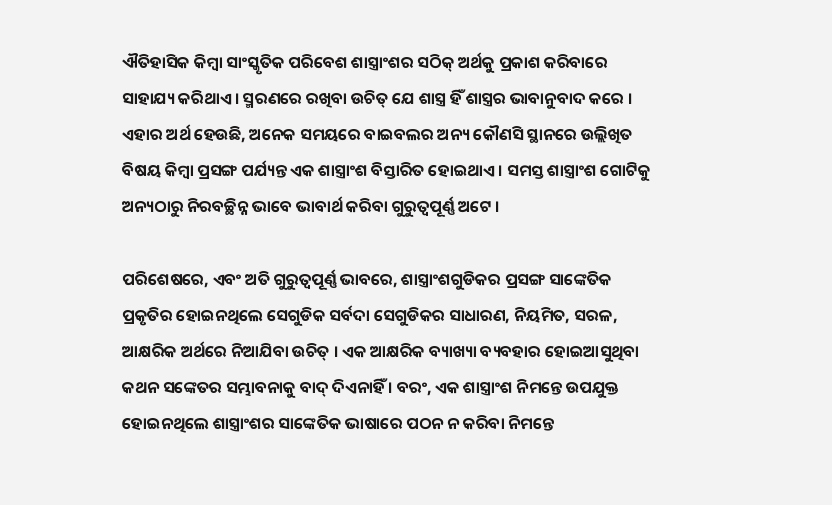ଐତିହାସିକ କିମ୍ବା ସାଂସ୍କୃତିକ ପରିବେଶ ଶାସ୍ତ୍ରାଂଶର ସଠିକ୍ ଅର୍ଥକୁ ପ୍ରକାଶ କରିବାରେ ସାହାଯ୍ୟ କରିଥାଏ । ସ୍ମରଣରେ ରଖିବା ଉଚିତ୍ ଯେ ଶାସ୍ତ୍ର ହିଁ ଶାସ୍ତ୍ରର ଭାବାନୁବାଦ କରେ । ଏହାର ଅର୍ଥ ହେଉଛି, ଅନେକ ସମୟରେ ବାଇବଲର ଅନ୍ୟ କୌଣସି ସ୍ଥାନରେ ଉଲ୍ଲିଖିତ ବିଷୟ କିମ୍ବା ପ୍ରସଙ୍ଗ ପର୍ଯ୍ୟନ୍ତ ଏକ ଶାସ୍ତ୍ରାଂଶ ବିସ୍ତାରିତ ହୋଇଥାଏ । ସମସ୍ତ ଶାସ୍ତ୍ରାଂଶ ଗୋଟିକୁ ଅନ୍ୟଠାରୁ ନିରବଚ୍ଛିନ୍ନ ଭାବେ ଭାବାର୍ଥ କରିବା ଗୁରୁତ୍ବପୂର୍ଣ୍ଣ ଅଟେ ।

ପରିଶେଷରେ, ଏବଂ ଅତି ଗୁରୁତ୍ବପୂର୍ଣ୍ଣ ଭାବରେ, ଶାସ୍ତ୍ରାଂଶଗୁଡିକର ପ୍ରସଙ୍ଗ ସାଙ୍କେତିକ ପ୍ରକୃତିର ହୋଇନଥିଲେ ସେଗୁଡିକ ସର୍ବଦା ସେଗୁଡିକର ସାଧାରଣ, ନିୟମିତ, ସରଳ, ଆକ୍ଷରିକ ଅର୍ଥରେ ନିଆଯିବା ଉଚିତ୍ । ଏକ ଆକ୍ଷରିକ ବ୍ୟାଖ୍ୟା ବ୍ୟବହାର ହୋଇଆସୁଥିବା କଥନ ସଙ୍କେତର ସମ୍ଭାବନାକୁ ବାଦ୍ ଦିଏନାହିଁ । ବରଂ, ଏକ ଶାସ୍ତ୍ରାଂଶ ନିମନ୍ତେ ଉପଯୁକ୍ତ ହୋଇନଥିଲେ ଶାସ୍ତ୍ରାଂଶର ସାଙ୍କେତିକ ଭାଷାରେ ପଠନ ନ କରିବା ନିମନ୍ତେ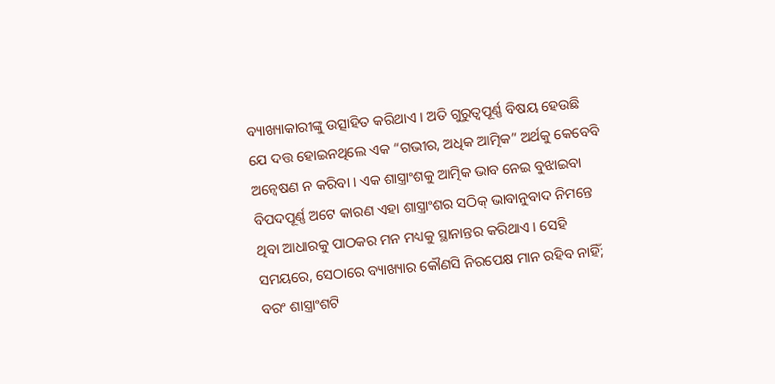ବ୍ୟାଖ୍ୟାକାରୀଙ୍କୁ ଉତ୍ସାହିତ କରିଥାଏ । ଅତି ଗୁରୁତ୍ବପୂର୍ଣ୍ଣ ବିଷୟ ହେଉଛି ଯେ ଦତ୍ତ ହୋଇନଥିଲେ ଏକ “ଗଭୀର, ଅଧିକ ଆତ୍ମିକ” ଅର୍ଥକୁ କେବେବି ଅନ୍ବେଷଣ ନ କରିବା । ଏକ ଶାସ୍ତ୍ରାଂଶକୁ ଆତ୍ମିକ ଭାବ ନେଇ ବୁଝାଇବା ବିପଦପୂର୍ଣ୍ଣ ଅଟେ କାରଣ ଏହା ଶାସ୍ତ୍ରାଂଶର ସଠିକ୍ ଭାବାନୁବାଦ ନିମନ୍ତେ ଥିବା ଆଧାରକୁ ପାଠକର ମନ ମଧ୍ୟକୁ ସ୍ଥାନାନ୍ତର କରିଥାଏ । ସେହି ସମୟରେ, ସେଠାରେ ବ୍ୟାଖ୍ୟାର କୌଣସି ନିରପେକ୍ଷ ମାନ ରହିବ ନାହିଁ; ବରଂ ଶାସ୍ତ୍ରାଂଶଟି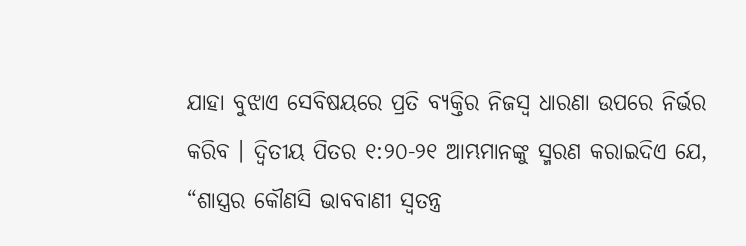ଯାହା ବୁଝାଏ ସେବିଷୟରେ ପ୍ରତି ବ୍ୟକ୍ତିର ନିଜସ୍ବ ଧାରଣା ଉପରେ ନିର୍ଭର କରିବ । ଦ୍ବିତୀୟ ପିତର ୧:୨୦-୨୧ ଆମ୍ଭମାନଙ୍କୁ ସ୍ମରଣ କରାଇଦିଏ ଯେ, “ଶାସ୍ତ୍ରର କୌଣସି ଭାବବାଣୀ ସ୍ବତନ୍ତ୍ର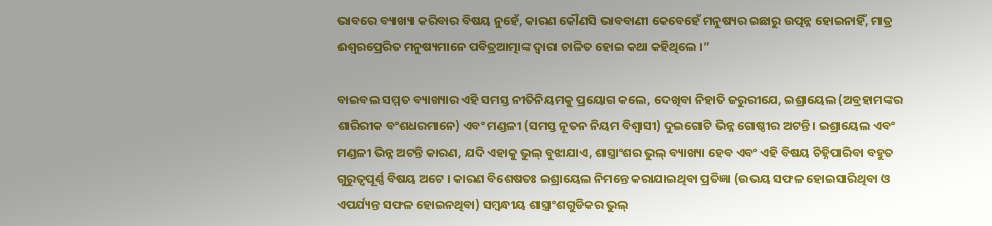ଭାବରେ ବ୍ୟାଖ୍ୟା କରିବାର ବିଷୟ ନୁହେଁ, କାରଣ କୌଣସି ଭାବବାଣୀ କେବେହେଁ ମନୁଷ୍ୟର ଇଛାରୁ ଉତ୍ପନ୍ନ ହୋଇନାହିଁ, ମାତ୍ର ଈଶ୍ବରପ୍ରେରିତ ମନୁଷ୍ୟମାନେ ପବିତ୍ରଆତ୍ମାଙ୍କ ଦ୍ବାରା ଚାଳିତ ହୋଇ କଥା କହିଥିଲେ ।”

ବାଇବଲ ସମ୍ମତ ବ୍ୟାଖ୍ୟାର ଏହି ସମସ୍ତ ନୀତିନିୟମକୁ ପ୍ରୟୋଗ କଲେ, ଦେଖିବା ନିହାତି ଜରୁରୀଯେ, ଇଶ୍ରାୟେଲ (ଅବ୍ରହାମଙ୍କର ଶାରିରୀକ ବଂଶଧରମାନେ) ଏବଂ ମଣ୍ଡଳୀ (ସମସ୍ତ ନୂତନ ନିୟମ ବିଶ୍ବାସୀ) ଦୁଇଗୋଟି ଭିନ୍ନ ଗୋଷ୍ଠୀର ଅଟନ୍ତି । ଇଶ୍ରାୟେଲ ଏବଂ ମଣ୍ଡଳୀ ଭିନ୍ନ ଅଟନ୍ତି କାରଣ, ଯଦି ଏହାକୁ ଭୁଲ୍ ବୁଝାଯାଏ, ଶାସ୍ତ୍ରାଂଶର ଭୁଲ୍ ବ୍ୟାଖ୍ୟା ହେବ ଏବଂ ଏହି ବିଷୟ ଚିହ୍ନିପାରିବା ବହୁତ ଗୁରୁତ୍ବପୂର୍ଣ୍ଣ ବିଷୟ ଅଟେ । କାରଣ ବିଶେଷତଃ ଇଶ୍ରାୟେଲ ନିମନ୍ତେ କରାଯାଇଥିବା ପ୍ରତିଜ୍ଞା (ଉଭୟ ସଫଳ ହୋଇସାରିଥିବା ଓ ଏପର୍ଯ୍ୟନ୍ତ ସଫଳ ହୋଇନଥିବା) ସମ୍ବନ୍ଧୀୟ ଶାସ୍ତ୍ରାଂଶଗୁଡିକର ଭୁଲ୍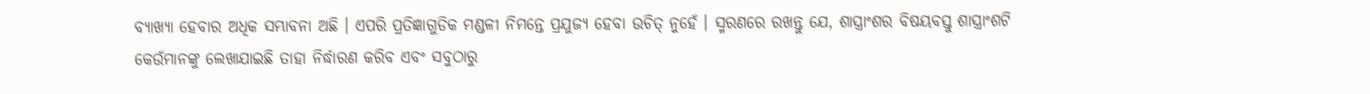ବ୍ୟାଖ୍ୟା ହେବାର ଅଧିକ ସମ୍ଭାବନା ଅଛି । ଏପରି ପ୍ରତିଜ୍ଞାଗୁଡିକ ମଣ୍ଡଳୀ ନିମନ୍ତେ ପ୍ରଯୁଜ୍ୟ ହେବା ଉଚିତ୍ ନୁହେଁ । ସ୍ମରଣରେ ରଖନ୍ତୁ ଯେ, ଶାସ୍ତ୍ରାଂଶର ବିଷୟବସ୍ତୁ ଶାସ୍ତ୍ରାଂଶଟି କେଉଁମାନଙ୍କୁ ଲେଖାଯାଇଛି ତାହା ନିର୍ଦ୍ଧାରଣ କରିବ ଏବଂ ସବୁଠାରୁ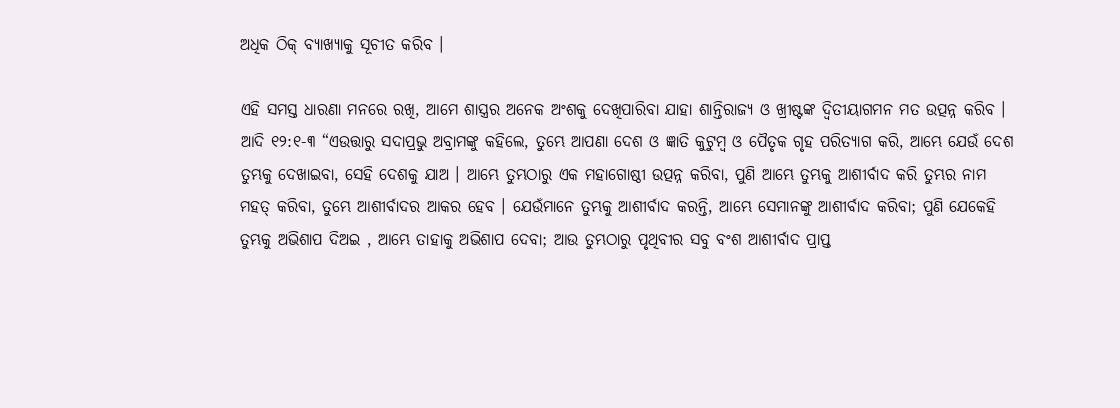ଅଧିକ ଠିକ୍ ବ୍ୟାଖ୍ୟାକୁ ସୂଚୀତ କରିବ ।

ଏହି ସମସ୍ତ ଧାରଣା ମନରେ ରଖି, ଆମେ ଶାସ୍ତ୍ରର ଅନେକ ଅଂଶକୁ ଦେଖିପାରିବା ଯାହା ଶାନ୍ତିରାଜ୍ୟ ଓ ଖ୍ରୀଷ୍ଟଙ୍କ ଦ୍ବିତୀୟାଗମନ ମତ ଉତ୍ପନ୍ନ କରିବ । ଆଦି ୧୨:୧-୩ “ଏଉତ୍ତାରୁ ସଦାପ୍ରଭୁ ଅବ୍ରାମଙ୍କୁ କହିଲେ, ତୁମ୍ଭେ ଆପଣା ଦେଶ ଓ ଜ୍ଞାତି କୁଟୁମ୍ବ ଓ ପୈତୃକ ଗୃହ ପରିତ୍ୟାଗ କରି, ଆମ୍ଭେ ଯେଉଁ ଦେଶ ତୁମ୍ଭକୁ ଦେଖାଇବା, ସେହି ଦେଶକୁ ଯାଅ । ଆମ୍ଭେ ତୁମ୍ଭଠାରୁ ଏକ ମହାଗୋଷ୍ଠୀ ଉତ୍ପନ୍ନ କରିବା, ପୁଣି ଆମ୍ଭେ ତୁମ୍ଭକୁ ଆଶୀର୍ବାଦ କରି ତୁମ୍ଭର ନାମ ମହତ୍ କରିବା, ତୁମ୍ଭେ ଆଶୀର୍ବାଦର ଆକର ହେବ । ଯେଉଁମାନେ ତୁମ୍ଭକୁ ଆଶୀର୍ବାଦ କରନ୍ତି, ଆମ୍ଭେ ସେମାନଙ୍କୁ ଆଶୀର୍ବାଦ କରିବା; ପୁଣି ଯେକେହି ତୁମ୍ଭକୁ ଅଭିଶାପ ଦିଅଇ , ଆମ୍ଭେ ତାହାକୁ ଅଭିଶାପ ଦେବା; ଆଉ ତୁମ୍ଭଠାରୁ ପୃଥିବୀର ସବୁ ବଂଶ ଆଶୀର୍ବାଦ ପ୍ରାପ୍ତ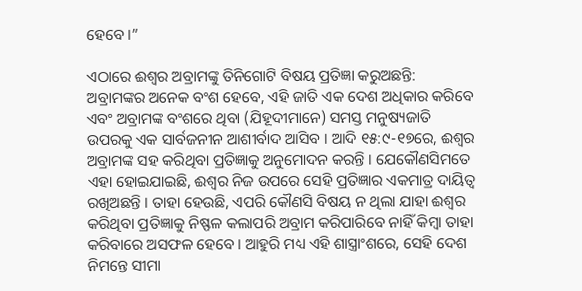ହେବେ ।”

ଏଠାରେ ଈଶ୍ବର ଅବ୍ରାମଙ୍କୁ ତିନିଗୋଟି ବିଷୟ ପ୍ରତିଜ୍ଞା କରୁଅଛନ୍ତି: ଅବ୍ରାମଙ୍କର ଅନେକ ବଂଶ ହେବେ, ଏହି ଜାତି ଏକ ଦେଶ ଅଧିକାର କରିବେ ଏବଂ ଅବ୍ରାମଙ୍କ ବଂଶରେ ଥିବା (ଯିହୂଦୀମାନେ) ସମସ୍ତ ମନୁଷ୍ୟଜାତି ଉପରକୁ ଏକ ସାର୍ବଜନୀନ ଆଶୀର୍ବାଦ ଆସିବ । ଆଦି ୧୫:୯-୧୭ରେ, ଈଶ୍ବର ଅବ୍ରାମଙ୍କ ସହ କରିଥିବା ପ୍ରତିଜ୍ଞାକୁ ଅନୁମୋଦନ କରନ୍ତି । ଯେକୌଣସିମତେ ଏହା ହୋଇଯାଇଛି, ଈଶ୍ବର ନିଜ ଉପରେ ସେହି ପ୍ରତିଜ୍ଞାର ଏକମାତ୍ର ଦାୟିତ୍ବ ରଖିଅଛନ୍ତି । ତାହା ହେଉଛି, ଏପରି କୌଣସି ବିଷୟ ନ ଥିଲା ଯାହା ଈଶ୍ବର କରିଥିବା ପ୍ରତିଜ୍ଞାକୁ ନିଷ୍ଫଳ କଲାପରି ଅବ୍ରାମ କରିପାରିବେ ନାହିଁ କିମ୍ବା ତାହା କରିବାରେ ଅସଫଳ ହେବେ । ଆହୁରି ମଧ୍ୟ ଏହି ଶାସ୍ତ୍ରାଂଶରେ, ସେହି ଦେଶ ନିମନ୍ତେ ସୀମା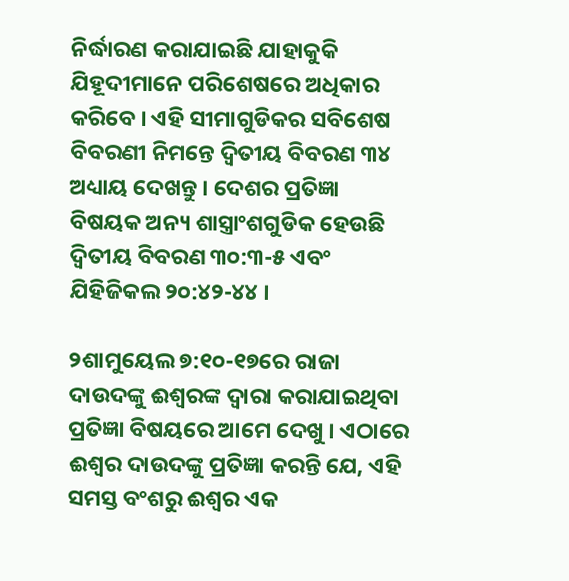ନିର୍ଦ୍ଧାରଣ କରାଯାଇଛି ଯାହାକୁକି ଯିହୂଦୀମାନେ ପରିଶେଷରେ ଅଧିକାର କରିବେ । ଏହି ସୀମାଗୁଡିକର ସବିଶେଷ ବିବରଣୀ ନିମନ୍ତେ ଦ୍ବିତୀୟ ବିବରଣ ୩୪ ଅଧ୍ୟାୟ ଦେଖନ୍ତୁ । ଦେଶର ପ୍ରତିଜ୍ଞା ବିଷୟକ ଅନ୍ୟ ଶାସ୍ତ୍ରାଂଶଗୁଡିକ ହେଉଛି ଦ୍ବିତୀୟ ବିବରଣ ୩୦:୩-୫ ଏବଂ ଯିହିଜିକଲ ୨୦:୪୨-୪୪ ।

୨ଶାମୁୟେଲ ୭:୧୦-୧୭ରେ ରାଜା ଦାଉଦଙ୍କୁ ଈଶ୍ବରଙ୍କ ଦ୍ବାରା କରାଯାଇଥିବା ପ୍ରତିଜ୍ଞା ବିଷୟରେ ଆମେ ଦେଖୁ । ଏଠାରେ ଈଶ୍ବର ଦାଉଦଙ୍କୁ ପ୍ରତିଜ୍ଞା କରନ୍ତି ଯେ, ଏହି ସମସ୍ତ ବଂଶରୁ ଈଶ୍ବର ଏକ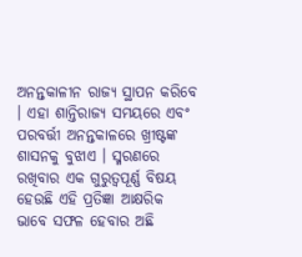ଅନନ୍ତକାଳୀନ ରାଜ୍ୟ ସ୍ଥାପନ କରିବେ । ଏହା ଶାନ୍ତିରାଜ୍ୟ ସମୟରେ ଏବଂ ପରବର୍ତ୍ତୀ ଅନନ୍ତକାଳରେ ଖ୍ରୀଷ୍ଟଙ୍କ ଶାସନକୁ ବୁଝାଏ । ସ୍ମରଣରେ ରଖିବାର ଏକ ଗୁରୁତ୍ବପୂର୍ଣ୍ଣ ବିଷୟ ହେଉଛି ଏହି ପ୍ରତିଜ୍ଞା ଆକ୍ଷରିକ ଭାବେ ସଫଳ ହେବାର ଅଛି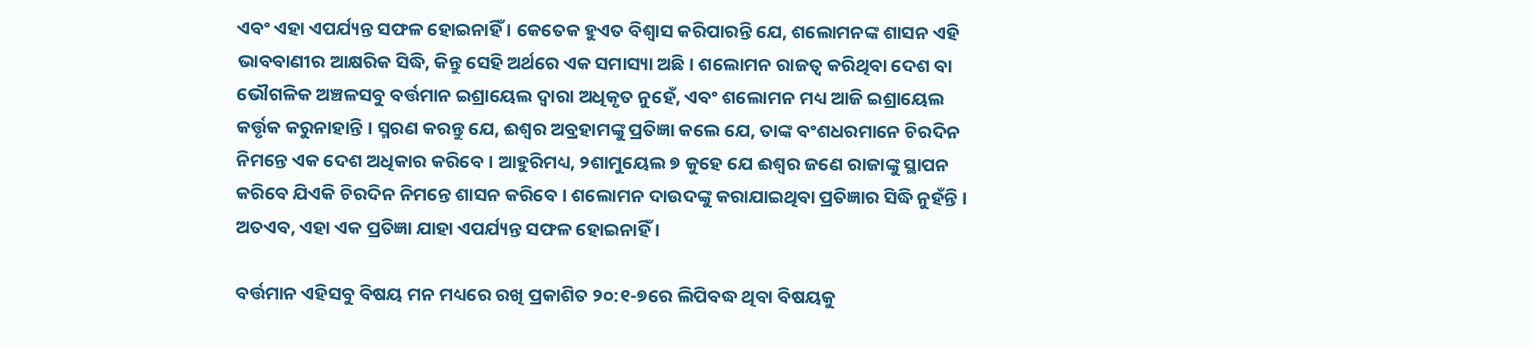ଏବଂ ଏହା ଏପର୍ଯ୍ୟନ୍ତ ସଫଳ ହୋଇନାହିଁ । କେତେକ ହୁଏତ ବିଶ୍ବାସ କରିପାରନ୍ତି ଯେ, ଶଲୋମନଙ୍କ ଶାସନ ଏହି ଭାବବାଣୀର ଆକ୍ଷରିକ ସିଦ୍ଧି, କିନ୍ତୁ ସେହି ଅର୍ଥରେ ଏକ ସମାସ୍ୟା ଅଛି । ଶଲୋମନ ରାଜତ୍ବ କରିଥିବା ଦେଶ ବା ଭୌଗଳିକ ଅଞ୍ଚଳସବୁ ବର୍ତ୍ତମାନ ଇଶ୍ରାୟେଲ ଦ୍ବାରା ଅଧିକୃତ ନୁହେଁ, ଏବଂ ଶଲୋମନ ମଧ୍ୟ ଆଜି ଇଶ୍ରାୟେଲ କର୍ତ୍ତୃକ କରୁନାହାନ୍ତି । ସ୍ମରଣ କରନ୍ତୁ ଯେ, ଈଶ୍ବର ଅବ୍ରହାମଙ୍କୁ ପ୍ରତିଜ୍ଞା କଲେ ଯେ, ତାଙ୍କ ବଂଶଧରମାନେ ଚିରଦିନ ନିମନ୍ତେ ଏକ ଦେଶ ଅଧିକାର କରିବେ । ଆହୁରିମଧ୍ୟ, ୨ଶାମୁୟେଲ ୭ କୁହେ ଯେ ଈଶ୍ବର ଜଣେ ରାଜାଙ୍କୁ ସ୍ଥାପନ କରିବେ ଯିଏକି ଚିରଦିନ ନିମନ୍ତେ ଶାସନ କରିବେ । ଶଲୋମନ ଦାଉଦଙ୍କୁ କରାଯାଇଥିବା ପ୍ରତିଜ୍ଞାର ସିଦ୍ଧି ନୁହଁନ୍ତି । ଅତଏବ, ଏହା ଏକ ପ୍ରତିଜ୍ଞା ଯାହା ଏପର୍ଯ୍ୟନ୍ତ ସଫଳ ହୋଇନାହିଁ ।

ବର୍ତ୍ତମାନ ଏହିସବୁ ବିଷୟ ମନ ମଧ୍ୟରେ ରଖି ପ୍ରକାଶିତ ୨୦:୧-୭ରେ ଲିପିବଦ୍ଧ ଥିବା ବିଷୟକୁ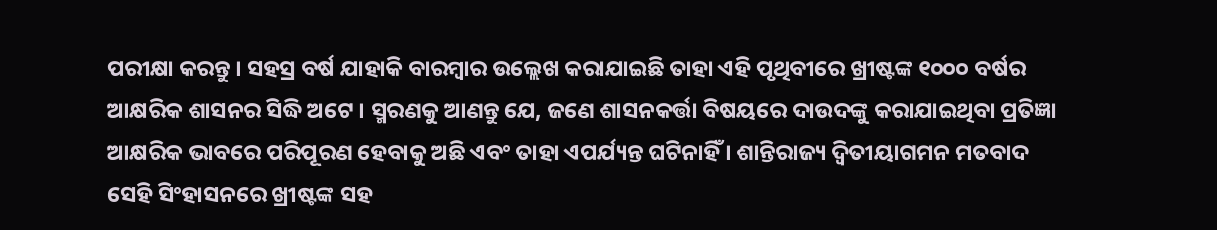ପରୀକ୍ଷା କରନ୍ତୁ । ସହସ୍ର ବର୍ଷ ଯାହାକି ବାରମ୍ବାର ଉଲ୍ଲେଖ କରାଯାଇଛି ତାହା ଏହି ପୃଥିବୀରେ ଖ୍ରୀଷ୍ଟଙ୍କ ୧୦୦୦ ବର୍ଷର ଆକ୍ଷରିକ ଶାସନର ସିଦ୍ଧି ଅଟେ । ସ୍ମରଣକୁ ଆଣନ୍ତୁ ଯେ, ଜଣେ ଶାସନକର୍ତ୍ତା ବିଷୟରେ ଦାଉଦଙ୍କୁ କରାଯାଇଥିବା ପ୍ରତିଜ୍ଞା ଆକ୍ଷରିକ ଭାବରେ ପରିପୂରଣ ହେବାକୁ ଅଛି ଏବଂ ତାହା ଏପର୍ଯ୍ୟନ୍ତ ଘଟିନାହିଁ । ଶାନ୍ତିରାଜ୍ୟ ଦ୍ବିତୀୟାଗମନ ମତବାଦ ସେହି ସିଂହାସନରେ ଖ୍ରୀଷ୍ଟଙ୍କ ସହ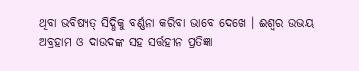ଥିବା ଭବିଷ୍ୟତ୍ ସିଦ୍ଧିକୁ ବର୍ଣ୍ଣନା କରିବା ଭାବେ ଦେଖେ । ଈଶ୍ବର ଉଭୟ ଅବ୍ରହାମ ଓ ଦାଉଦଙ୍କ ସହ ସର୍ତ୍ତହୀନ ପ୍ରତିଜ୍ଞା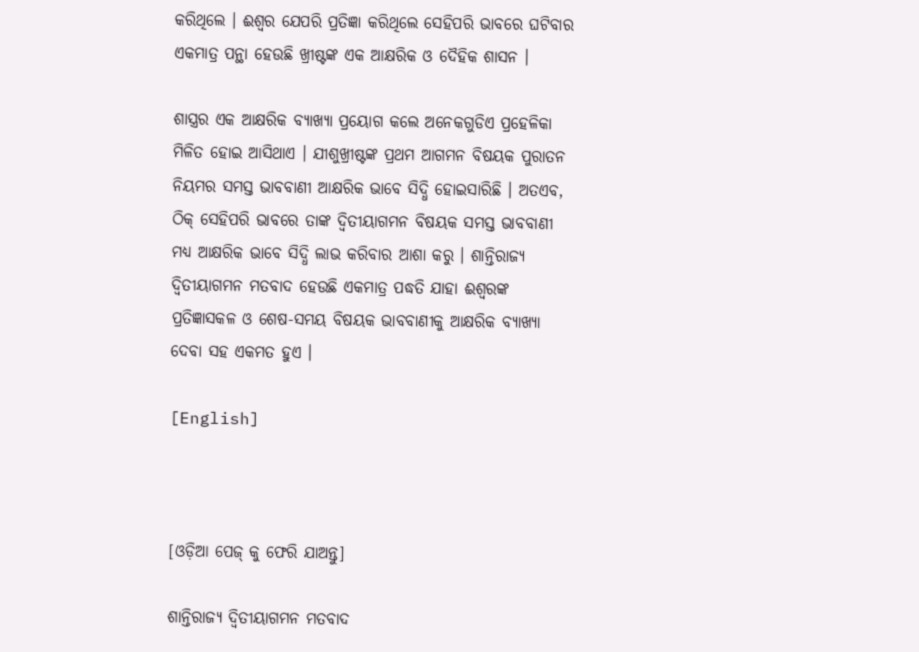କରିଥିଲେ । ଈଶ୍ବର ଯେପରି ପ୍ରତିଜ୍ଞା କରିଥିଲେ ସେହିପରି ଭାବରେ ଘଟିବାର ଏକମାତ୍ର ପନ୍ଥା ହେଉଛି ଖ୍ରୀଷ୍ଟଙ୍କ ଏକ ଆକ୍ଷରିକ ଓ ଦୈହିକ ଶାସନ ।

ଶାସ୍ତ୍ରର ଏକ ଆକ୍ଷରିକ ବ୍ୟାଖ୍ୟା ପ୍ରୟୋଗ କଲେ ଅନେକଗୁଡିଏ ପ୍ରହେଳିକା ମିଳିତ ହୋଇ ଆସିଥାଏ । ଯୀଶୁଖ୍ରୀଷ୍ଟଙ୍କ ପ୍ରଥମ ଆଗମନ ବିଷୟକ ପୁରାତନ ନିୟମର ସମସ୍ତ ଭାବବାଣୀ ଆକ୍ଷରିକ ଭାବେ ସିଦ୍ଧି ହୋଇସାରିଛି । ଅତଏବ, ଠିକ୍ ସେହିପରି ଭାବରେ ତାଙ୍କ ଦ୍ବିତୀୟାଗମନ ବିଷୟକ ସମସ୍ତ ଭାବବାଣୀ ମଧ୍ୟ ଆକ୍ଷରିକ ଭାବେ ସିଦ୍ଧି ଲାଭ କରିବାର ଆଶା କରୁ । ଶାନ୍ତିରାଜ୍ୟ ଦ୍ବିତୀୟାଗମନ ମତବାଦ ହେଉଛି ଏକମାତ୍ର ପଦ୍ଧତି ଯାହା ଈଶ୍ବରଙ୍କ ପ୍ରତିଜ୍ଞାସକଳ ଓ ଶେଷ-ସମୟ ବିଷୟକ ଭାବବାଣୀକୁ ଆକ୍ଷରିକ ବ୍ୟାଖ୍ୟା ଦେବା ସହ ଏକମତ ହୁଏ ।

[English]



[ଓଡ଼ିଆ ପେଜ୍ କୁ ଫେରି ଯାଅନ୍ତୁ]

ଶାନ୍ତିରାଜ୍ୟ ଦ୍ବିତୀୟାଗମନ ମତବାଦ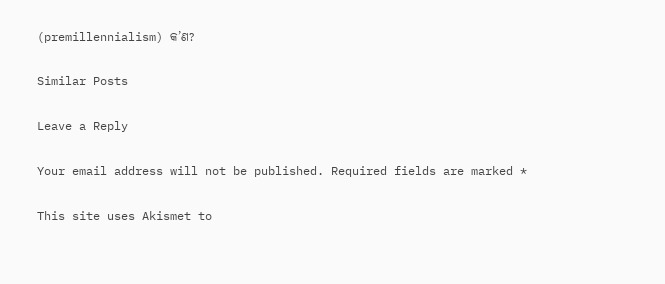(premillennialism) କ’ଣ?

Similar Posts

Leave a Reply

Your email address will not be published. Required fields are marked *

This site uses Akismet to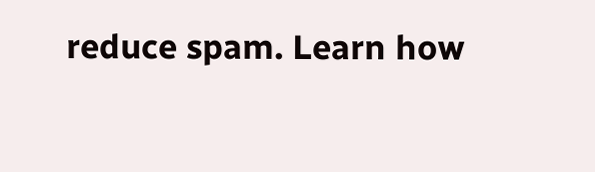reduce spam. Learn how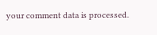your comment data is processed.